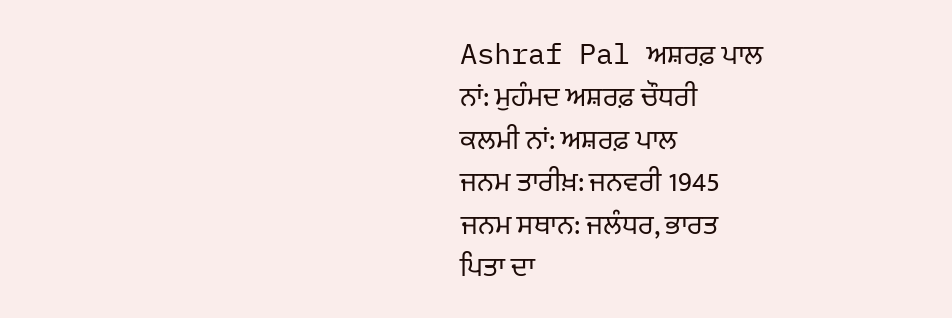Ashraf Pal ਅਸ਼ਰਫ਼ ਪਾਲ
ਨਾਂ: ਮੁਹੰਮਦ ਅਸ਼ਰਫ਼ ਚੌਧਰੀ
ਕਲਮੀ ਨਾਂ: ਅਸ਼ਰਫ਼ ਪਾਲ
ਜਨਮ ਤਾਰੀਖ਼: ਜਨਵਰੀ 1945
ਜਨਮ ਸਥਾਨ: ਜਲੰਧਰ, ਭਾਰਤ
ਪਿਤਾ ਦਾ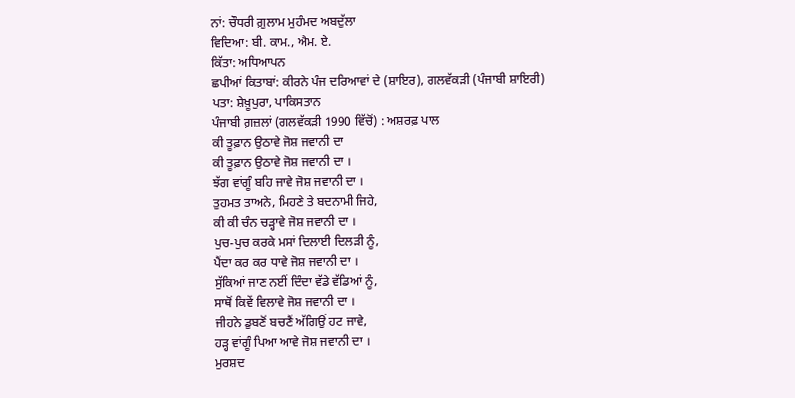ਨਾਂ: ਚੌਧਰੀ ਗ਼ੁਲਾਮ ਮੁਹੰਮਦ ਅਬਦੁੱਲਾ
ਵਿਦਿਆ: ਬੀ. ਕਾਮ., ਐਮ. ਏ.
ਕਿੱਤਾ: ਅਧਿਆਪਨ
ਛਪੀਆਂ ਕਿਤਾਬਾਂ: ਕੀਰਨੇ ਪੰਜ ਦਰਿਆਵਾਂ ਦੇ (ਸ਼ਾਇਰ), ਗਲਵੱਕੜੀ (ਪੰਜਾਬੀ ਸ਼ਾਇਰੀ)
ਪਤਾ: ਸ਼ੇਖ਼ੂਪੁਰਾ, ਪਾਕਿਸਤਾਨ
ਪੰਜਾਬੀ ਗ਼ਜ਼ਲਾਂ (ਗਲਵੱਕੜੀ 1990 ਵਿੱਚੋਂ) : ਅਸ਼ਰਫ਼ ਪਾਲ
ਕੀ ਤੂਫ਼ਾਨ ਉਠਾਵੇ ਜੋਸ਼ ਜਵਾਨੀ ਦਾ
ਕੀ ਤੂਫ਼ਾਨ ਉਠਾਵੇ ਜੋਸ਼ ਜਵਾਨੀ ਦਾ ।
ਝੱਗ ਵਾਂਗੂੰ ਬਹਿ ਜਾਵੇ ਜੋਸ਼ ਜਵਾਨੀ ਦਾ ।
ਤੁਹਮਤ ਤਾਅਨੇ, ਮਿਹਣੇ ਤੇ ਬਦਨਾਮੀ ਜਿਹੇ,
ਕੀ ਕੀ ਚੰਨ ਚੜ੍ਹਾਵੇ ਜੋਸ਼ ਜਵਾਨੀ ਦਾ ।
ਪੁਚ-ਪੁਚ ਕਰਕੇ ਮਸਾਂ ਦਿਲਾਈ ਦਿਲੜੀ ਨੂੰ,
ਪੈਂਦਾ ਕਰ ਕਰ ਧਾਵੇ ਜੋਸ਼ ਜਵਾਨੀ ਦਾ ।
ਸੁੱਕਿਆਂ ਜਾਣ ਨਈਂ ਦਿੰਦਾ ਵੱਡੇ ਵੱਡਿਆਂ ਨੂੰ,
ਸਾਥੋਂ ਕਿਵੇਂ ਵਿਲਾਵੇ ਜੋਸ਼ ਜਵਾਨੀ ਦਾ ।
ਜੀਹਨੇ ਡੁਬਣੋਂ ਬਚਣੈਂ ਅੱਗਿਉਂ ਹਟ ਜਾਵੇ,
ਹੜ੍ਹ ਵਾਂਗੂੰ ਪਿਆ ਆਵੇ ਜੋਸ਼ ਜਵਾਨੀ ਦਾ ।
ਮੁਰਸ਼ਦ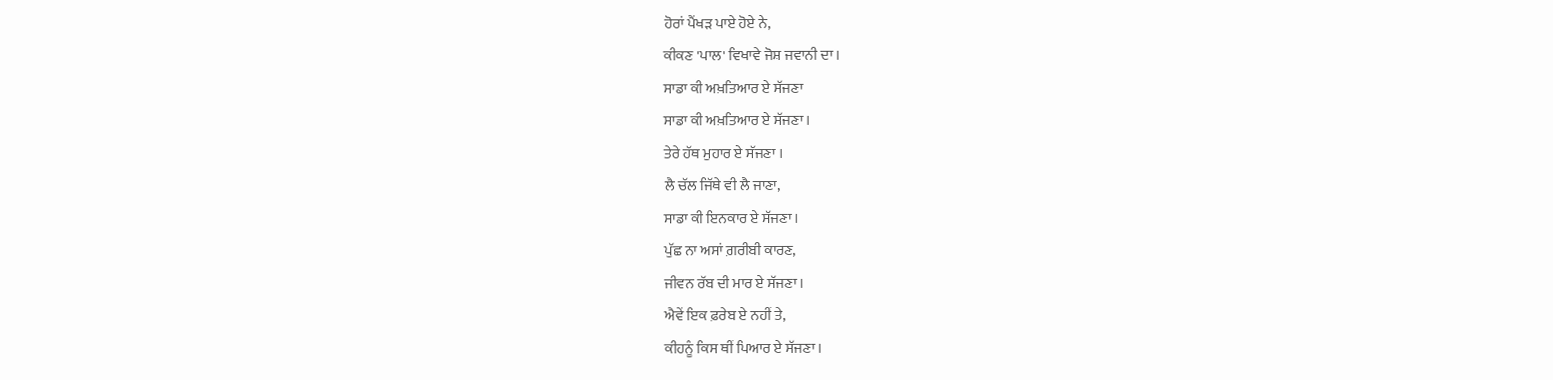ਹੋਰਾਂ ਪੈਂਖੜ ਪਾਏ ਹੋਏ ਨੇ,
ਕੀਕਣ 'ਪਾਲ' ਵਿਖਾਵੇ ਜੋਸ਼ ਜਵਾਨੀ ਦਾ ।
ਸਾਡਾ ਕੀ ਅਖ਼ਤਿਆਰ ਏ ਸੱਜਣਾ
ਸਾਡਾ ਕੀ ਅਖ਼ਤਿਆਰ ਏ ਸੱਜਣਾ ।
ਤੇਰੇ ਹੱਥ ਮੁਹਾਰ ਏ ਸੱਜਣਾ ।
ਲੈ ਚੱਲ ਜਿੱਥੇ ਵੀ ਲੈ ਜਾਣਾ,
ਸਾਡਾ ਕੀ ਇਨਕਾਰ ਏ ਸੱਜਣਾ ।
ਪੁੱਛ ਨਾ ਅਸਾਂ ਗ਼ਰੀਬੀ ਕਾਰਣ,
ਜੀਵਨ ਰੱਬ ਦੀ ਮਾਰ ਏ ਸੱਜਣਾ ।
ਐਵੇਂ ਇਕ ਫ਼ਰੇਬ ਏ ਨਹੀਂ ਤੇ,
ਕੀਹਨੂੰ ਕਿਸ ਥੀਂ ਪਿਆਰ ਏ ਸੱਜਣਾ ।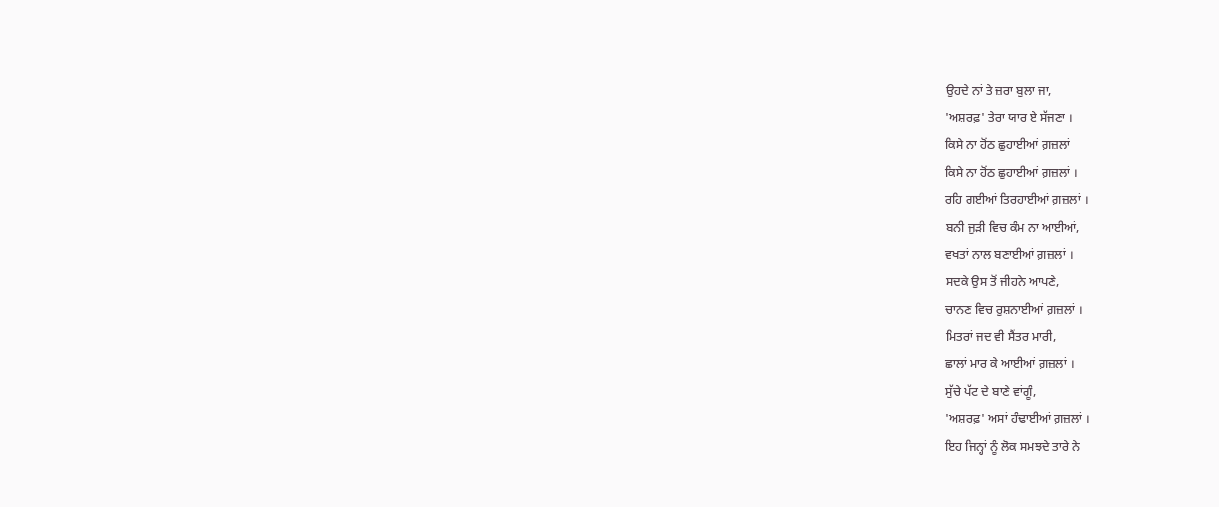ਉਹਦੇ ਨਾਂ ਤੇ ਜ਼ਰਾ ਬੁਲਾ ਜਾ,
'ਅਸ਼ਰਫ਼' ਤੇਰਾ ਯਾਰ ਏ ਸੱਜਣਾ ।
ਕਿਸੇ ਨਾ ਹੋਂਠ ਛੁਹਾਈਆਂ ਗ਼ਜ਼ਲਾਂ
ਕਿਸੇ ਨਾ ਹੋਂਠ ਛੁਹਾਈਆਂ ਗ਼ਜ਼ਲਾਂ ।
ਰਹਿ ਗਈਆਂ ਤਿਰਹਾਈਆਂ ਗ਼ਜ਼ਲਾਂ ।
ਬਨੀ ਜੁੜੀ ਵਿਚ ਕੰਮ ਨਾ ਆਈਆਂ,
ਵਖਤਾਂ ਨਾਲ ਬਣਾਈਆਂ ਗ਼ਜ਼ਲਾਂ ।
ਸਦਕੇ ਉਸ ਤੋਂ ਜੀਹਨੇ ਆਪਣੇ,
ਚਾਨਣ ਵਿਚ ਰੁਸ਼ਨਾਈਆਂ ਗ਼ਜ਼ਲਾਂ ।
ਮਿਤਰਾਂ ਜਦ ਵੀ ਸੈਂਤਰ ਮਾਰੀ,
ਛਾਲਾਂ ਮਾਰ ਕੇ ਆਈਆਂ ਗ਼ਜ਼ਲਾਂ ।
ਸੁੱਚੇ ਪੱਟ ਦੇ ਬਾਣੇ ਵਾਂਗੂੰ,
'ਅਸ਼ਰਫ਼' ਅਸਾਂ ਹੰਢਾਈਆਂ ਗ਼ਜ਼ਲਾਂ ।
ਇਹ ਜਿਨ੍ਹਾਂ ਨੂੰ ਲੋਕ ਸਮਝਦੇ ਤਾਰੇ ਨੇ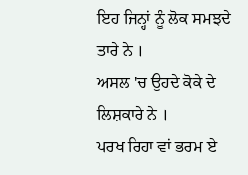ਇਹ ਜਿਨ੍ਹਾਂ ਨੂੰ ਲੋਕ ਸਮਝਦੇ ਤਾਰੇ ਨੇ ।
ਅਸਲ 'ਚ ਉਹਦੇ ਕੋਕੇ ਦੇ ਲਿਸ਼ਕਾਰੇ ਨੇ ।
ਪਰਖ ਰਿਹਾ ਵਾਂ ਭਰਮ ਏ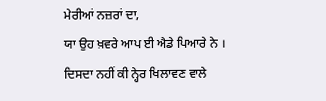ਮੇਰੀਆਂ ਨਜ਼ਰਾਂ ਦਾ,
ਯਾ ਉਹ ਖ਼ਵਰੇ ਆਪ ਈ ਐਡੇ ਪਿਆਰੇ ਨੇ ।
ਦਿਸਦਾ ਨਹੀਂ ਕੀ ਨ੍ਹੇਰ ਖਿਲਾਵਣ ਵਾਲੇ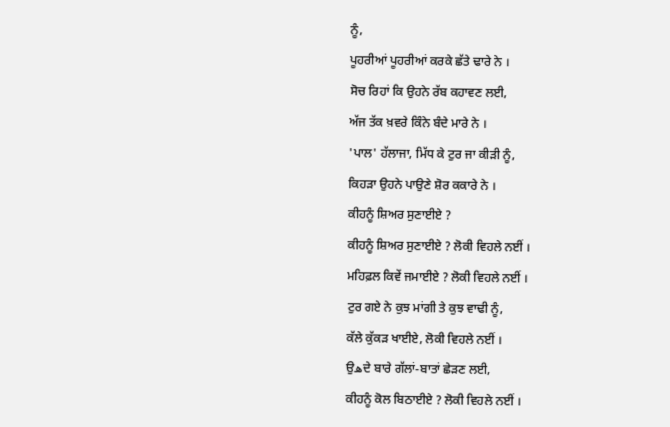ਨੂੰ,
ਪੂਹਰੀਆਂ ਪੂਹਰੀਆਂ ਕਰਕੇ ਛੱਤੇ ਢਾਰੇ ਨੇ ।
ਸੋਚ ਰਿਹਾਂ ਕਿ ਉਹਨੇ ਰੱਬ ਕਹਾਵਣ ਲਈ,
ਅੱਜ ਤੱਕ ਖ਼ਵਰੇ ਕਿੰਨੇ ਬੰਦੇ ਮਾਰੇ ਨੇ ।
'ਪਾਲ' ਹੱਲਾਜਾ, ਮਿੱਧ ਕੇ ਟੁਰ ਜਾ ਕੀੜੀ ਨੂੰ,
ਕਿਹੜਾ ਉਹਨੇ ਪਾਉਣੇ ਸ਼ੋਰ ਕਕਾਰੇ ਨੇ ।
ਕੀਹਨੂੰ ਸ਼ਿਅਰ ਸੁਣਾਈਏ ?
ਕੀਹਨੂੰ ਸ਼ਿਅਰ ਸੁਣਾਈਏ ? ਲੋਕੀ ਵਿਹਲੇ ਨਈਂ ।
ਮਹਿਫ਼ਲ ਕਿਵੇਂ ਜਮਾਈਏ ? ਲੋਕੀ ਵਿਹਲੇ ਨਈਂ ।
ਟੁਰ ਗਏ ਨੇ ਕੁਝ ਮਾਂਗੀ ਤੇ ਕੁਝ ਵਾਢੀ ਨੂੰ,
ਕੱਲੇ ਕੁੱਕੜ ਖਾਈਏ, ਲੋਕੀ ਵਿਹਲੇ ਨਈਂ ।
ਉهਦੇ ਬਾਰੇ ਗੱਲਾਂ-ਬਾਤਾਂ ਛੇੜਣ ਲਈ,
ਕੀਹਨੂੰ ਕੋਲ ਬਿਠਾਈਏ ? ਲੋਕੀ ਵਿਹਲੇ ਨਈਂ ।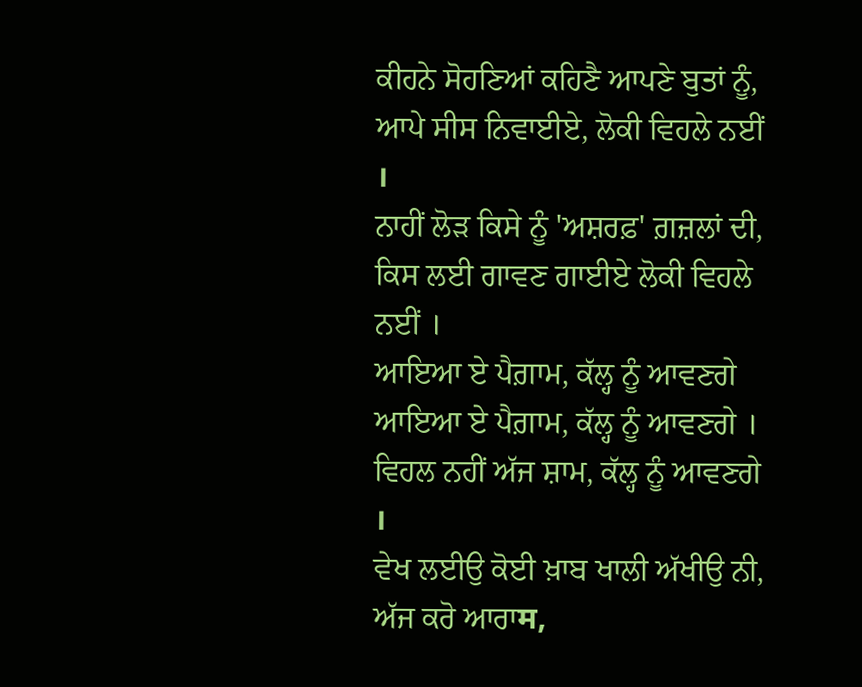ਕੀਹਨੇ ਸੋਹਣਿਆਂ ਕਹਿਣੈ ਆਪਣੇ ਬੁਤਾਂ ਨੂੰ,
ਆਪੇ ਸੀਸ ਨਿਵਾਈਏ, ਲੋਕੀ ਵਿਹਲੇ ਨਈਂ ।
ਨਾਹੀਂ ਲੋੜ ਕਿਸੇ ਨੂੰ 'ਅਸ਼ਰਫ਼' ਗ਼ਜ਼ਲਾਂ ਦੀ,
ਕਿਸ ਲਈ ਗਾਵਣ ਗਾਈਏ ਲੋਕੀ ਵਿਹਲੇ ਨਈਂ ।
ਆਇਆ ਏ ਪੈਗ਼ਾਮ, ਕੱਲ੍ਹ ਨੂੰ ਆਵਣਗੇ
ਆਇਆ ਏ ਪੈਗ਼ਾਮ, ਕੱਲ੍ਹ ਨੂੰ ਆਵਣਗੇ ।
ਵਿਹਲ ਨਹੀਂ ਅੱਜ ਸ਼ਾਮ, ਕੱਲ੍ਹ ਨੂੰ ਆਵਣਗੇ ।
ਵੇਖ ਲਈਉ ਕੋਈ ਖ਼ਾਬ ਖਾਲੀ ਅੱਖੀਉ ਨੀ,
ਅੱਜ ਕਰੋ ਆਰਾम,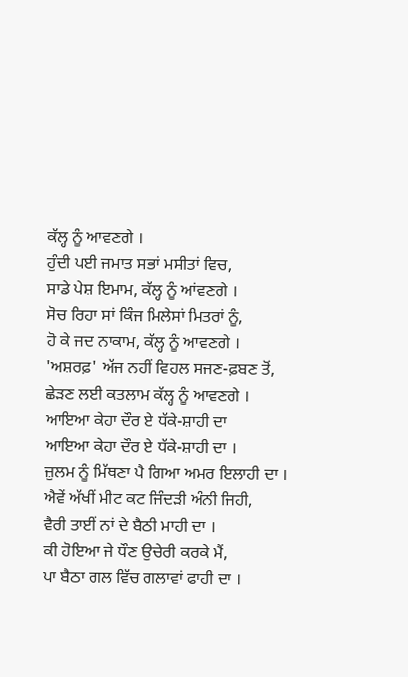ਕੱਲ੍ਹ ਨੂੰ ਆਵਣਗੇ ।
ਹੁੰਦੀ ਪਈ ਜਮਾਤ ਸਭਾਂ ਮਸੀਤਾਂ ਵਿਚ,
ਸਾਡੇ ਪੇਸ਼ ਇਮਾਮ, ਕੱਲ੍ਹ ਨੂੰ ਆਂਵਣਗੇ ।
ਸੋਚ ਰਿਹਾ ਸਾਂ ਕਿੰਜ ਮਿਲੇਸਾਂ ਮਿਤਰਾਂ ਨੂੰ,
ਹੋ ਕੇ ਜਦ ਨਾਕਾਮ, ਕੱਲ੍ਹ ਨੂੰ ਆਵਣਗੇ ।
'ਅਸ਼ਰਫ਼' ਅੱਜ ਨਹੀਂ ਵਿਹਲ ਸਜਣ-ਫ਼ਬਣ ਤੋਂ,
ਛੇੜਣ ਲਈ ਕਤਲਾਮ ਕੱਲ੍ਹ ਨੂੰ ਆਵਣਗੇ ।
ਆਇਆ ਕੇਹਾ ਦੌਰ ਏ ਧੱਕੇ-ਸ਼ਾਹੀ ਦਾ
ਆਇਆ ਕੇਹਾ ਦੌਰ ਏ ਧੱਕੇ-ਸ਼ਾਹੀ ਦਾ ।
ਜ਼ੁਲਮ ਨੂੰ ਮਿੱਥਣਾ ਪੈ ਗਿਆ ਅਮਰ ਇਲਾਹੀ ਦਾ ।
ਐਵੇਂ ਅੱਖੀਂ ਮੀਟ ਕਟ ਜਿੰਦੜੀ ਅੰਨੀ ਜਿਹੀ,
ਵੈਰੀ ਤਾਈਂ ਨਾਂ ਦੇ ਬੈਠੀ ਮਾਹੀ ਦਾ ।
ਕੀ ਹੋਇਆ ਜੇ ਧੌਣ ਉਚੇਰੀ ਕਰਕੇ ਮੈਂ,
ਪਾ ਬੈਠਾ ਗਲ ਵਿੱਚ ਗਲਾਵਾਂ ਫਾਹੀ ਦਾ ।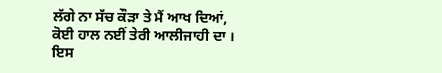ਲੱਗੇ ਨਾ ਸੱਚ ਕੌੜਾ ਤੇ ਮੈਂ ਆਖ ਦਿਆਂ,
ਕੋਈ ਹਾਲ ਨਈਂ ਤੇਰੀ ਆਲੀਜਾਹੀ ਦਾ ।
ਇਸ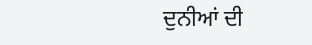ਦੁਨੀਆਂ ਦੀ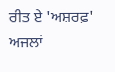ਰੀਤ ਏ 'ਅਸ਼ਰਫ਼' ਅਜਲਾਂ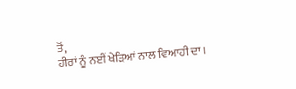ਤੋਂ,
ਹੀਰਾਂ ਨੂੰ ਨਈਂ ਖੇੜਿਆਂ ਨਾਲ ਵਿਆਹੀ ਦਾ ।